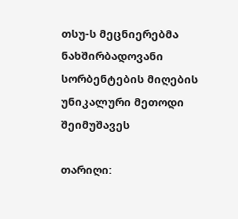თსუ-ს მეცნიერებმა ნახშირბადოვანი სორბენტების მიღების უნიკალური მეთოდი შეიმუშავეს

თარიღი: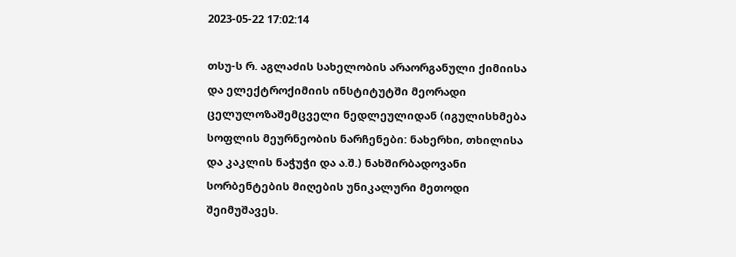2023-05-22 17:02:14

თსუ-ს რ. აგლაძის სახელობის არაორგანული ქიმიისა და ელექტროქიმიის ინსტიტუტში მეორადი ცელულოზაშემცველი ნედლეულიდან (იგულისხმება სოფლის მეურნეობის ნარჩენები: ნახერხი, თხილისა და კაკლის ნაჭუჭი და ა.შ.) ნახშირბადოვანი სორბენტების მიღების უნიკალური მეთოდი შეიმუშავეს.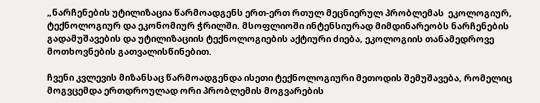„ნარჩენების უტილიზაცია წარმოადგენს ერთ-ერთ რთულ მეცნიერულ პრობლემას  ეკოლოგიურ, ტექნოლოგიურ და ეკონომიურ ჭრილში. მსოფლიოში ინტენსიურად მიმდინარეობს ნარჩენების გადამუშავების და უტილიზაციის ტექნოლოგიების აქტიური ძიება, ეკოლოგიის თანამედროვე მოთხოვნების გათვალისწინებით.

ჩვენი კვლევის მიზანსაც წარმოადგენდა ისეთი ტექნოლოგიური მეთოდის შემუშავება, რომელიც მოგვცემდა ერთდროულად ორი პრობლემის მოგვარების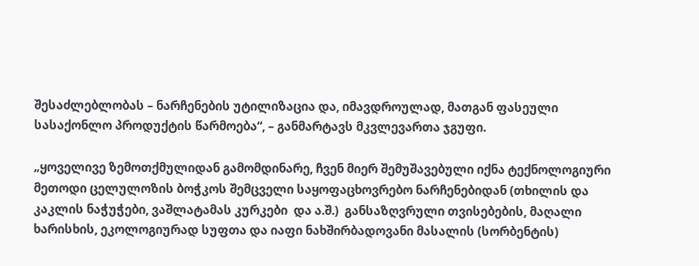შესაძლებლობას – ნარჩენების უტილიზაცია და, იმავდროულად, მათგან ფასეული სასაქონლო პროდუქტის წარმოება“, – განმარტავს მკვლევართა ჯგუფი.

„ყოველივე ზემოთქმულიდან გამომდინარე, ჩვენ მიერ შემუშავებული იქნა ტექნოლოგიური მეთოდი ცელულოზის ბოჭკოს შემცველი საყოფაცხოვრებო ნარჩენებიდან (თხილის და კაკლის ნაჭუჭები, ვაშლატამას კურკები  და ა.შ.)  განსაზღვრული თვისებების, მაღალი ხარისხის, ეკოლოგიურად სუფთა და იაფი ნახშირბადოვანი მასალის (სორბენტის)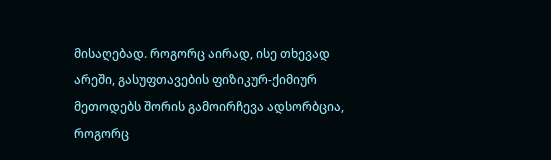მისაღებად. როგორც აირად, ისე თხევად არეში, გასუფთავების ფიზიკურ-ქიმიურ მეთოდებს შორის გამოირჩევა ადსორბცია, როგორც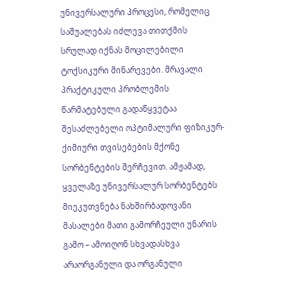უნივერსალური პროცესი, რომელიც საშუალებას იძლევა თითქმის სრულად იქნას მოცილებილი ტოქსიკური მინარევები. მრავალი პრაქტიკული პრობლემის წარმატებული გადაწყვეტაა შესაძლებელი ოპტიმალური ფიზიკურ-ქიმიური თვისებების მქონე სორბენტების შერჩევით. ამჟამად, ყველაზე უნივერსალურ სორბენტებს მიეკუთვნება ნახშირბადოვანი მასალები მათი გამორჩეული უნარის გამო – ამოიღონ სხვადასხვა არაორგანული და ორგანული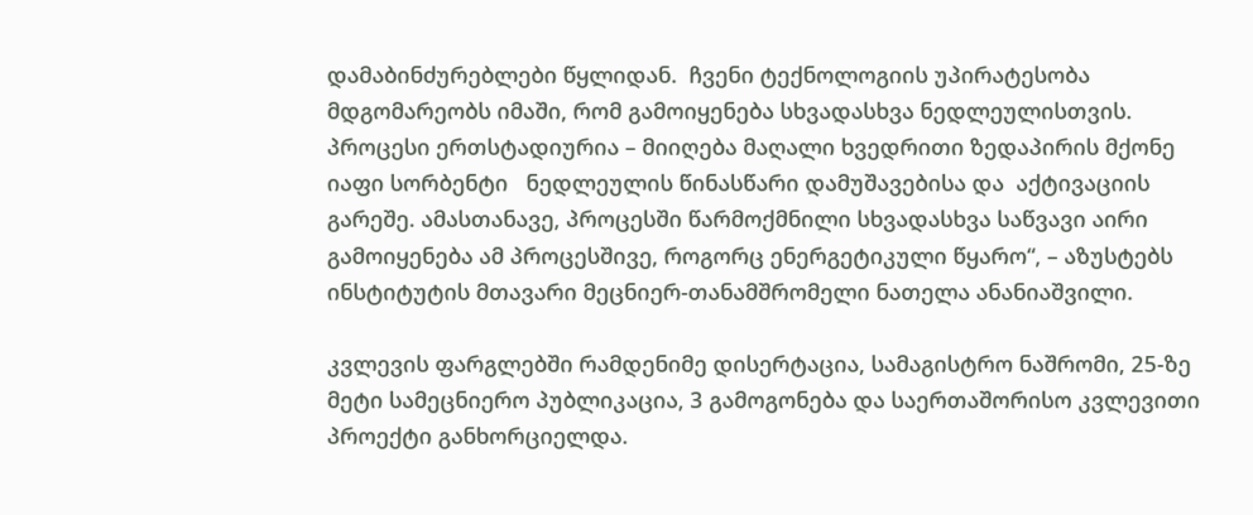დამაბინძურებლები წყლიდან.  ჩვენი ტექნოლოგიის უპირატესობა მდგომარეობს იმაში, რომ გამოიყენება სხვადასხვა ნედლეულისთვის. პროცესი ერთსტადიურია – მიიღება მაღალი ხვედრითი ზედაპირის მქონე იაფი სორბენტი   ნედლეულის წინასწარი დამუშავებისა და  აქტივაციის გარეშე. ამასთანავე, პროცესში წარმოქმნილი სხვადასხვა საწვავი აირი გამოიყენება ამ პროცესშივე, როგორც ენერგეტიკული წყარო“, – აზუსტებს ინსტიტუტის მთავარი მეცნიერ-თანამშრომელი ნათელა ანანიაშვილი.

კვლევის ფარგლებში რამდენიმე დისერტაცია, სამაგისტრო ნაშრომი, 25-ზე მეტი სამეცნიერო პუბლიკაცია, 3 გამოგონება და საერთაშორისო კვლევითი პროექტი განხორციელდა.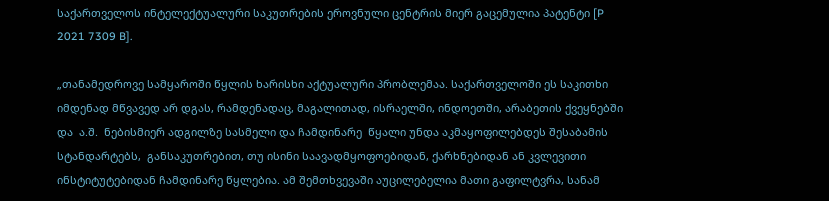საქართველოს ინტელექტუალური საკუთრების ეროვნული ცენტრის მიერ გაცემულია პატენტი [P 2021 7309 B].

„თანამედროვე სამყაროში წყლის ხარისხი აქტუალური პრობლემაა. საქართველოში ეს საკითხი იმდენად მწვავედ არ დგას, რამდენადაც, მაგალითად, ისრაელში, ინდოეთში, არაბეთის ქვეყნებში და  ა.შ.  ნებისმიერ ადგილზე სასმელი და ჩამდინარე  წყალი უნდა აკმაყოფილებდეს შესაბამის სტანდარტებს,  განსაკუთრებით, თუ ისინი საავადმყოფოებიდან, ქარხნებიდან ან კვლევითი ინსტიტუტებიდან ჩამდინარე წყლებია. ამ შემთხვევაში აუცილებელია მათი გაფილტვრა, სანამ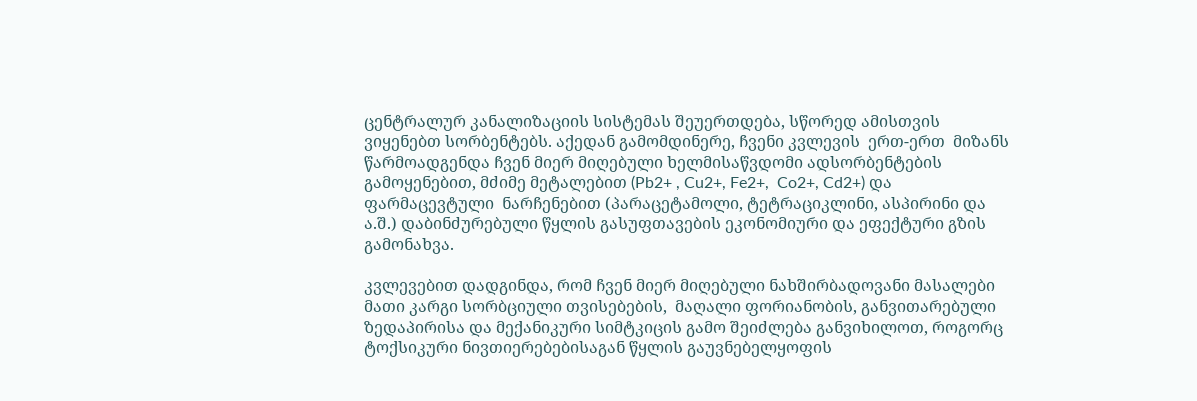ცენტრალურ კანალიზაციის სისტემას შეუერთდება, სწორედ ამისთვის ვიყენებთ სორბენტებს. აქედან გამომდინერე, ჩვენი კვლევის  ერთ-ერთ  მიზანს წარმოადგენდა ჩვენ მიერ მიღებული ხელმისაწვდომი ადსორბენტების გამოყენებით, მძიმე მეტალებით (Pb2+ , Cu2+, Fe2+,  Co2+, Cd2+) და ფარმაცევტული  ნარჩენებით (პარაცეტამოლი, ტეტრაციკლინი, ასპირინი და ა.შ.) დაბინძურებული წყლის გასუფთავების ეკონომიური და ეფექტური გზის გამონახვა.

კვლევებით დადგინდა, რომ ჩვენ მიერ მიღებული ნახშირბადოვანი მასალები მათი კარგი სორბციული თვისებების,  მაღალი ფორიანობის, განვითარებული ზედაპირისა და მექანიკური სიმტკიცის გამო შეიძლება განვიხილოთ, როგორც  ტოქსიკური ნივთიერებებისაგან წყლის გაუვნებელყოფის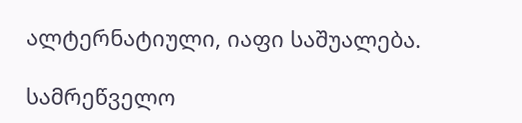ალტერნატიული, იაფი საშუალება.

სამრეწველო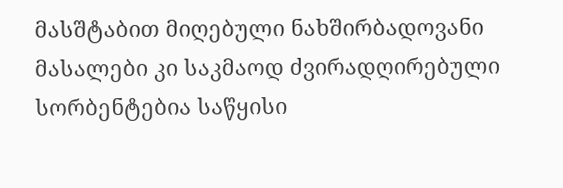მასშტაბით მიღებული ნახშირბადოვანი მასალები კი საკმაოდ ძვირადღირებული სორბენტებია საწყისი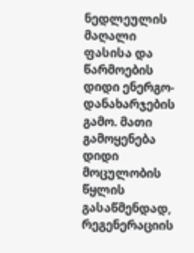ნედლეულის მაღალი ფასისა და წარმოების დიდი ენერგო-დანახარჯების გამო. მათი გამოყენება დიდი მოცულობის წყლის გასაწმენდად, რეგენერაციის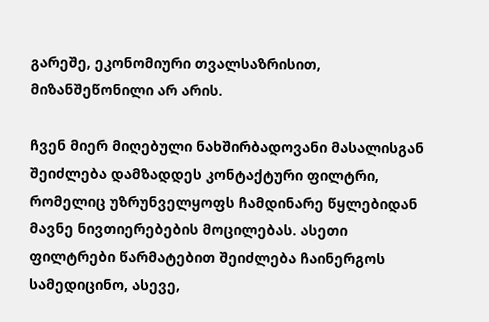გარეშე, ეკონომიური თვალსაზრისით, მიზანშეწონილი არ არის.

ჩვენ მიერ მიღებული ნახშირბადოვანი მასალისგან შეიძლება დამზადდეს კონტაქტური ფილტრი, რომელიც უზრუნველყოფს ჩამდინარე წყლებიდან მავნე ნივთიერებების მოცილებას. ასეთი ფილტრები წარმატებით შეიძლება ჩაინერგოს სამედიცინო, ასევე,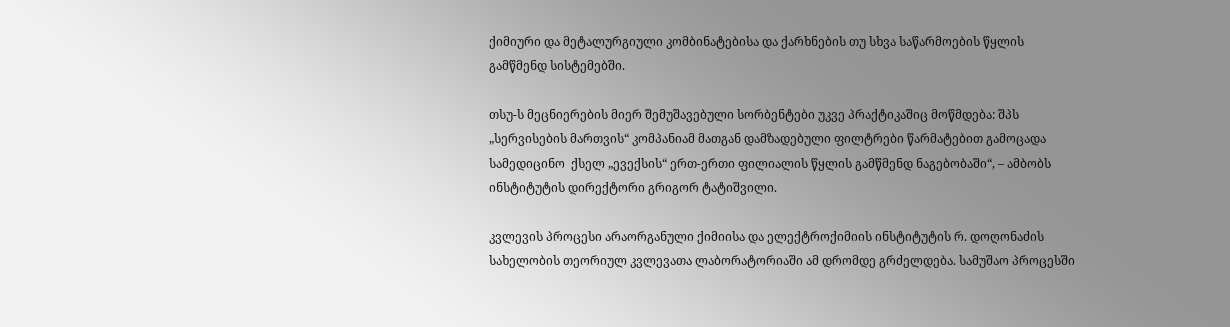ქიმიური და მეტალურგიული კომბინატებისა და ქარხნების თუ სხვა საწარმოების წყლის გამწმენდ სისტემებში.

თსუ-ს მეცნიერების მიერ შემუშავებული სორბენტები უკვე პრაქტიკაშიც მოწმდება: შპს „სერვისების მართვის“ კომპანიამ მათგან დამზადებული ფილტრები წარმატებით გამოცადა სამედიცინო  ქსელ „ევექსის“ ერთ-ერთი ფილიალის წყლის გამწმენდ ნაგებობაში“, – ამბობს ინსტიტუტის დირექტორი გრიგორ ტატიშვილი.

კვლევის პროცესი არაორგანული ქიმიისა და ელექტროქიმიის ინსტიტუტის რ. დოღონაძის სახელობის თეორიულ კვლევათა ლაბორატორიაში ამ დრომდე გრძელდება. სამუშაო პროცესში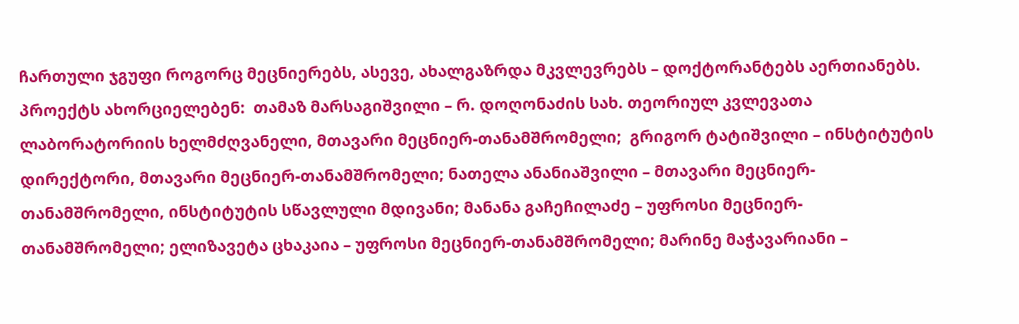ჩართული ჯგუფი როგორც მეცნიერებს, ასევე, ახალგაზრდა მკვლევრებს – დოქტორანტებს აერთიანებს. პროექტს ახორციელებენ:  თამაზ მარსაგიშვილი – რ. დოღონაძის სახ. თეორიულ კვლევათა ლაბორატორიის ხელმძღვანელი, მთავარი მეცნიერ-თანამშრომელი;  გრიგორ ტატიშვილი – ინსტიტუტის დირექტორი, მთავარი მეცნიერ-თანამშრომელი; ნათელა ანანიაშვილი – მთავარი მეცნიერ-თანამშრომელი, ინსტიტუტის სწავლული მდივანი; მანანა გაჩეჩილაძე – უფროსი მეცნიერ-თანამშრომელი; ელიზავეტა ცხაკაია – უფროსი მეცნიერ-თანამშრომელი; მარინე მაჭავარიანი –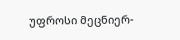უფროსი მეცნიერ-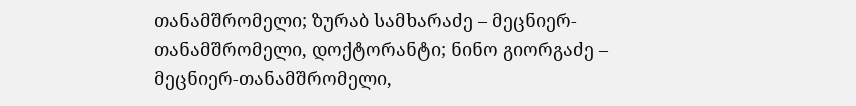თანამშრომელი; ზურაბ სამხარაძე – მეცნიერ-თანამშრომელი, დოქტორანტი; ნინო გიორგაძე – მეცნიერ-თანამშრომელი,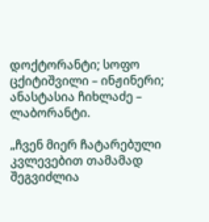დოქტორანტი; სოფო ცქიტიშვილი – ინჟინერი; ანასტასია ჩიხლაძე – ლაბორანტი.

„ჩვენ მიერ ჩატარებული კვლევებით თამამად შეგვიძლია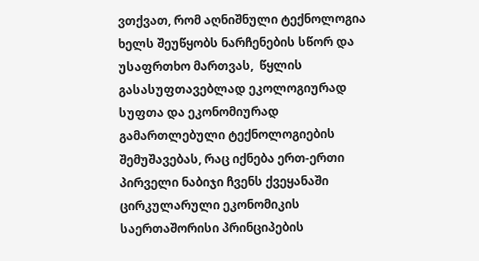ვთქვათ, რომ აღნიშნული ტექნოლოგია ხელს შეუწყობს ნარჩენების სწორ და უსაფრთხო მართვას,  წყლის გასასუფთავებლად ეკოლოგიურად სუფთა და ეკონომიურად გამართლებული ტექნოლოგიების შემუშავებას, რაც იქნება ერთ-ერთი პირველი ნაბიჯი ჩვენს ქვეყანაში ცირკულარული ეკონომიკის საერთაშორისი პრინციპების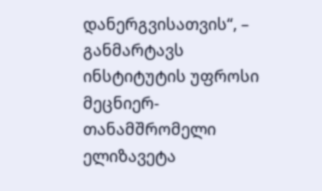დანერგვისათვის“, – განმარტავს ინსტიტუტის უფროსი მეცნიერ-თანამშრომელი ელიზავეტა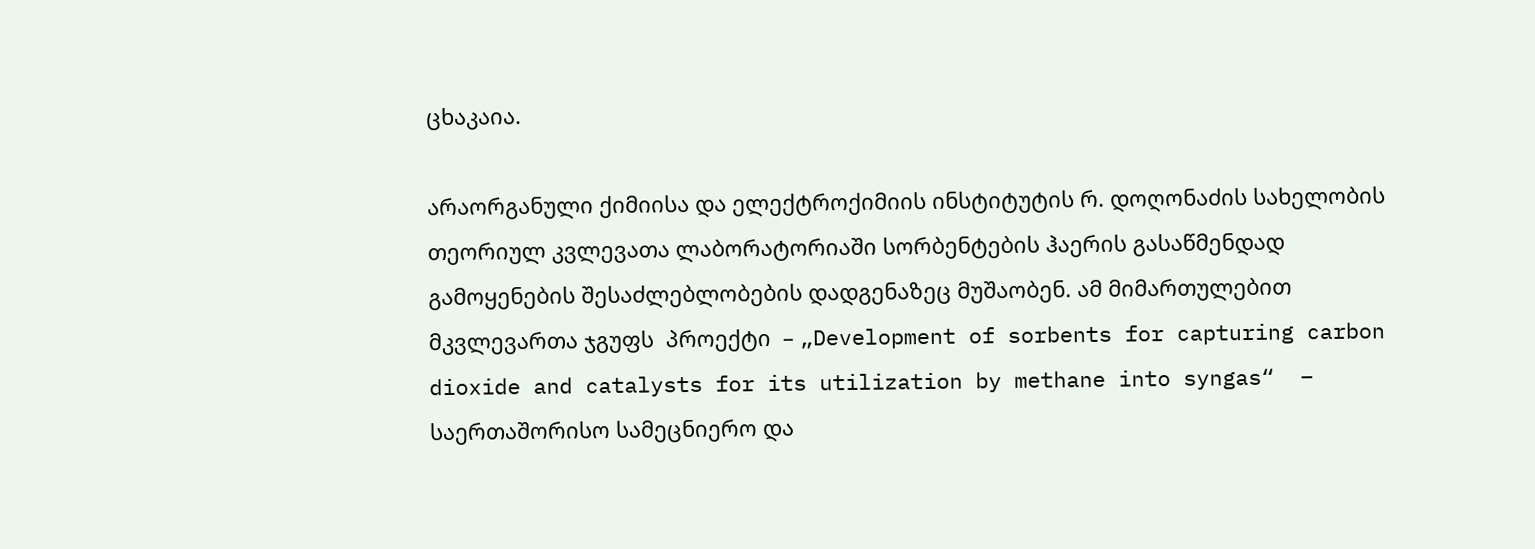ცხაკაია.

არაორგანული ქიმიისა და ელექტროქიმიის ინსტიტუტის რ. დოღონაძის სახელობის თეორიულ კვლევათა ლაბორატორიაში სორბენტების ჰაერის გასაწმენდად გამოყენების შესაძლებლობების დადგენაზეც მუშაობენ. ამ მიმართულებით მკვლევართა ჯგუფს  პროექტი  – „Development of sorbents for capturing carbon dioxide and catalysts for its utilization by methane into syngas“  – საერთაშორისო სამეცნიერო და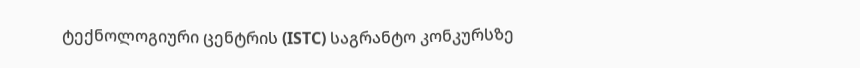ტექნოლოგიური ცენტრის (ISTC) საგრანტო კონკურსზე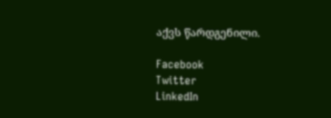აქვს წარდგენილი.

Facebook
Twitter
LinkedIn